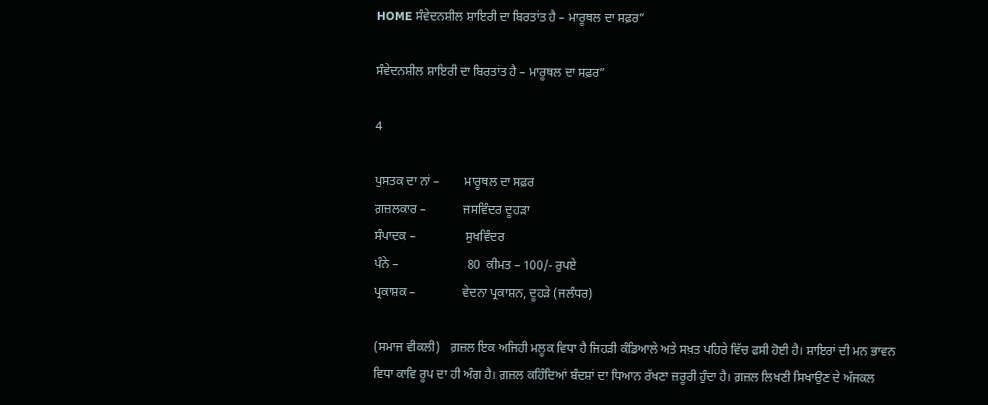HOME ਸੰਵੇਦਨਸ਼ੀਲ ਸ਼ਾਇਰੀ ਦਾ ਬਿਰਤਾਂਤ ਹੈ – ਮਾਰੂਥਲ ਦਾ ਸਫ਼ਰ”

ਸੰਵੇਦਨਸ਼ੀਲ ਸ਼ਾਇਰੀ ਦਾ ਬਿਰਤਾਂਤ ਹੈ – ਮਾਰੂਥਲ ਦਾ ਸਫ਼ਰ”

4

ਪੁਸਤਕ ਦਾ ਨਾਂ –        ਮਾਰੂਥਲ ਦਾ ਸਫ਼ਰ
ਗ਼ਜ਼ਲਕਾਰ –            ਜਸਵਿੰਦਰ ਦੂਹੜਾ
ਸੰਪਾਦਕ –                ਸੁਖਵਿੰਦਰ
ਪੰਨੇ –                      80  ਕੀਮਤ – 100/- ਰੁਪਏ
ਪ੍ਰਕਾਸ਼ਕ –               ਵੇਦਨਾ ਪ੍ਰਕਾਸ਼ਨ, ਦੂਹੜੇ (ਜਲੰਧਰ)

(ਸਮਾਜ ਵੀਕਲੀ)   ਗ਼ਜ਼ਲ ਇਕ ਅਜਿਹੀ ਮਲੂਕ ਵਿਧਾ ਹੈ ਜਿਹੜੀ ਕੰਡਿਆਲੇ ਅਤੇ ਸਖ਼ਤ ਪਹਿਰੇ ਵਿੱਚ ਫਸੀ ਹੋਈ ਹੈ। ਸ਼ਾਇਰਾਂ ਦੀ ਮਨ ਭਾਵਨ ਵਿਧਾ ਕਾਵਿ ਰੂਪ ਦਾ ਹੀ ਅੰਗ ਹੈ। ਗ਼ਜ਼ਲ ਕਹਿੰਦਿਆਂ ਬੰਦਸ਼ਾਂ ਦਾ ਧਿਆਨ ਰੱਖਣਾ ਜ਼ਰੂਰੀ ਹੁੰਦਾ ਹੈ। ਗ਼ਜ਼ਲ ਲਿਖਣੀ ਸਿਖਾਉਣ ਦੇ ਅੱਜਕਲ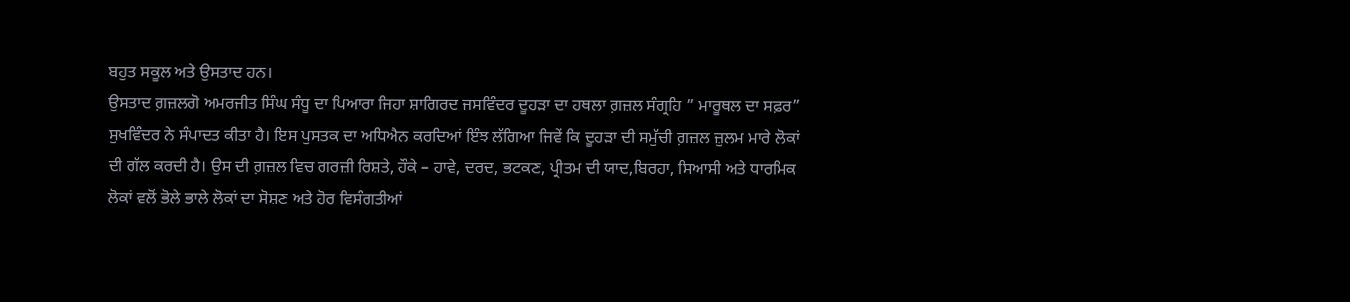ਬਹੁਤ ਸਕੂਲ ਅਤੇ ਉਸਤਾਦ ਹਨ।
ਉਸਤਾਦ ਗ਼ਜ਼ਲਗੋ ਅਮਰਜੀਤ ਸਿੰਘ ਸੰਧੂ ਦਾ ਪਿਆਰਾ ਜਿਹਾ ਸ਼ਾਗਿਰਦ ਜਸਵਿੰਦਰ ਦੂਹੜਾ ਦਾ ਹਥਲਾ ਗ਼ਜ਼ਲ ਸੰਗ੍ਰਹਿ ” ਮਾਰੂਥਲ ਦਾ ਸਫ਼ਰ” ਸੁਖਵਿੰਦਰ ਨੇ ਸੰਪਾਦਤ ਕੀਤਾ ਹੈ। ਇਸ ਪੁਸਤਕ ਦਾ ਅਧਿਐਨ ਕਰਦਿਆਂ ਇੰਝ ਲੱਗਿਆ ਜਿਵੇਂ ਕਿ ਦੂਹੜਾ ਦੀ ਸਮੁੱਚੀ ਗ਼ਜ਼ਲ ਜ਼ੁਲਮ ਮਾਰੇ ਲੋਕਾਂ ਦੀ ਗੱਲ ਕਰਦੀ ਹੈ। ਉਸ ਦੀ ਗ਼ਜ਼ਲ ਵਿਚ ਗਰਜ਼ੀ ਰਿਸ਼ਤੇ, ਹੌਕੇ – ਹਾਵੇ, ਦਰਦ, ਭਟਕਣ, ਪ੍ਰੀਤਮ ਦੀ ਯਾਦ,ਬਿਰਹਾ, ਸਿਆਸੀ ਅਤੇ ਧਾਰਮਿਕ ਲੋਕਾਂ ਵਲੋਂ ਭੋਲੇ ਭਾਲੇ ਲੋਕਾਂ ਦਾ ਸੋਸ਼ਣ ਅਤੇ ਹੋਰ ਵਿਸੰਗਤੀਆਂ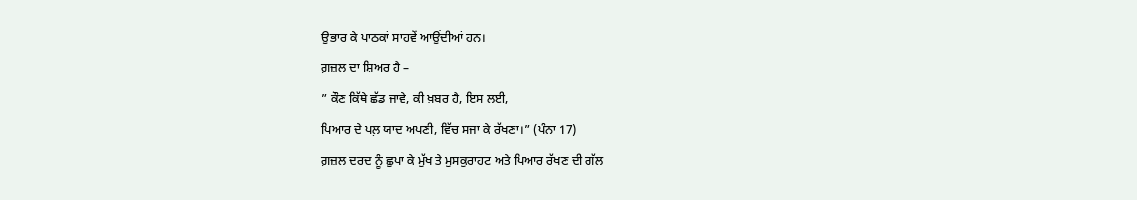ਉਭਾਰ ਕੇ ਪਾਠਕਾਂ ਸਾਹਵੇਂ ਆਉਂਦੀਆਂ ਹਨ।
ਗ਼ਜ਼ਲ ਦਾ ਸ਼ਿਅਰ ਹੈ –
” ਕੌਣ ਕਿੱਥੇ ਛੱਡ ਜਾਵੇ, ਕੀ ਖ਼ਬਰ ਹੈ, ਇਸ ਲਈ,
ਪਿਆਰ ਦੇ ਪਲ਼ ਯਾਦ ਅਪਣੀ, ਵਿੱਚ ਸਜਾ ਕੇ ਰੱਖਣਾ।” (ਪੰਨਾ 17)
ਗ਼ਜ਼ਲ ਦਰਦ ਨੂੰ ਛੁਪਾ ਕੇ ਮੁੱਖ ਤੇ ਮੁਸਕੁਰਾਹਟ ਅਤੇ ਪਿਆਰ ਰੱਖਣ ਦੀ ਗੱਲ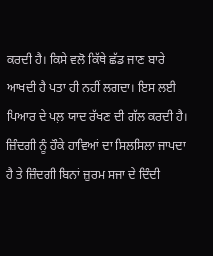ਕਰਦੀ ਹੈ। ਕਿਸੇ ਵਲੋ ਕਿੱਥੇ ਛੱਡ ਜਾਣ ਬਾਰੇ ਆਖਦੀ ਹੈ ਪਤਾ ਹੀ ਨਹੀਂ ਲਗਦਾ। ਇਸ ਲਈ ਪਿਆਰ ਦੇ ਪਲ਼ ਯਾਦ ਰੱਖਣ ਦੀ ਗੱਲ ਕਰਦੀ ਹੈ। ਜ਼ਿੰਦਗੀ ਨੂੰ ਹੌਕੇ ਹਾਵਿਆਂ ਦਾ ਸਿਲਸਿਲਾ ਜਾਪਦਾ ਹੈ ਤੇ ਜ਼ਿੰਦਗੀ ਬਿਨਾਂ ਜ਼ੁਰਮ ਸਜਾ ਦੇ ਦਿੰਦੀ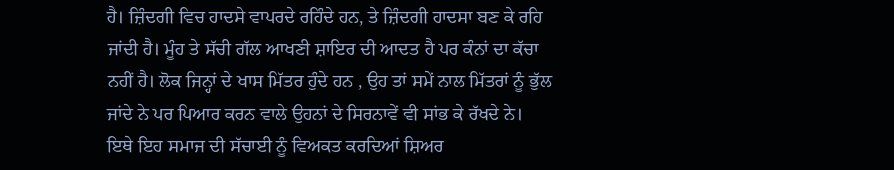ਹੈ। ਜ਼ਿੰਦਗੀ ਵਿਚ ਹਾਦਸੇ ਵਾਪਰਦੇ ਰਹਿੰਦੇ ਹਨ, ਤੇ ਜ਼ਿੰਦਗੀ ਹਾਦਸਾ ਬਣ ਕੇ ਰਹਿ ਜਾਂਦੀ ਹੈ। ਮੂੰਹ ਤੇ ਸੱਚੀ ਗੱਲ ਆਖਣੀ ਸ਼ਾਇਰ ਦੀ ਆਦਤ ਹੈ ਪਰ ਕੰਨਾਂ ਦਾ ਕੱਚਾ ਨਹੀਂ ਹੈ। ਲੋਕ ਜਿਨ੍ਹਾਂ ਦੇ ਖਾਸ ਮਿੱਤਰ ਹੁੰਦੇ ਹਨ , ਉਹ ਤਾਂ ਸਮੇਂ ਨਾਲ ਮਿੱਤਰਾਂ ਨੂੰ ਭੁੱਲ ਜਾਂਦੇ ਨੇ ਪਰ ਪਿਆਰ ਕਰਨ ਵਾਲੇ ਉਹਨਾਂ ਦੇ ਸਿਰਨਾਵੇਂ ਵੀ ਸਾਂਭ ਕੇ ਰੱਖਦੇ ਨੇ। ਇਥੇ ਇਹ ਸਮਾਜ ਦੀ ਸੱਚਾਈ ਨੂੰ ਵਿਅਕਤ ਕਰਦਿਆਂ ਸ਼ਿਅਰ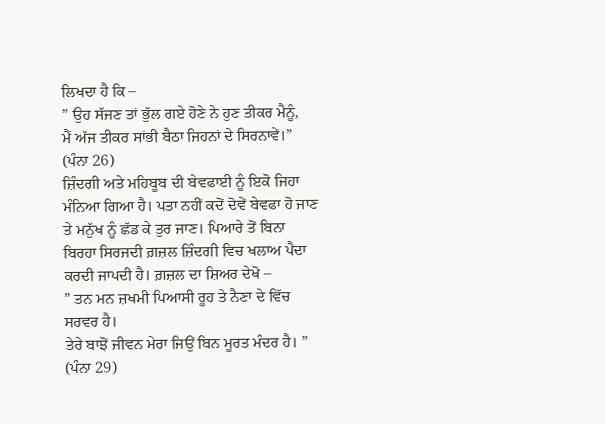ਲਿਖਦਾ ਹੈ ਕਿ –
” ਉਹ ਸੱਜਣ ਤਾਂ ਭੁੱਲ ਗਏ ਹੋਣੇ ਨੇ ਹੁਣ ਤੀਕਰ ਮੈਨੂੰ,
ਮੈਂ ਅੱਜ ਤੀਕਰ ਸਾਂਭੀ ਬੈਠਾ ਜਿਹਨਾਂ ਦੇ ਸਿਰਨਾਵੇਂ।” (ਪੰਨਾ 26)
ਜ਼ਿੰਦਗੀ ਅਤੇ ਮਹਿਬੂਬ ਦੀ ਬੇਵਫਾਈ ਨੂੰ ਇਕੋ ਜਿਹਾ ਮੰਨਿਆ ਗਿਆ ਹੈ। ਪਤਾ ਨਹੀਂ ਕਦੋਂ ਦੋਵੇਂ ਬੇਵਫਾ ਹੋ ਜਾਣ ਤੇ ਮਨੁੱਖ ਨੂੰ ਛੱਡ ਕੇ ਤੁਰ ਜਾਣ। ਪਿਆਰੇ ਤੋਂ ਬਿਨਾ ਬਿਰਹਾ ਸਿਰਜਦੀ ਗ਼ਜ਼ਲ ਜ਼ਿੰਦਗੀ ਵਿਚ ਖਲਾਅ ਪੈਦਾ ਕਰਦੀ ਜਾਪਦੀ ਹੈ। ਗ਼ਜ਼ਲ ਦਾ ਸ਼ਿਅਰ ਦੇਖੋ –
” ਤਨ ਮਨ ਜ਼ਖਮੀ ਪਿਆਸੀ ਰੂਹ ਤੇ ਨੈਣਾ ਦੇ ਵਿੱਚ ਸਰਵਰ ਹੈ।
ਤੇਰੇ ਬਾਝੋਂ ਜੀਵਨ ਮੇਰਾ ਜਿਉਂ ਬਿਨ ਮੂਰਤ ਮੰਦਰ ਹੈ। ” (ਪੰਨਾ 29)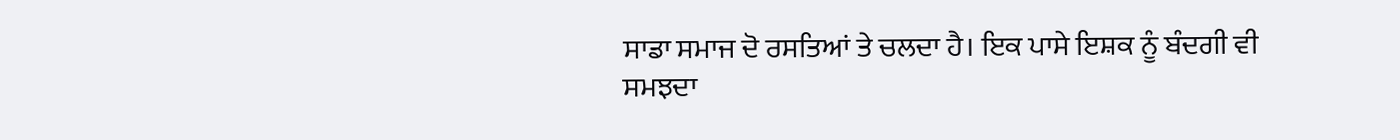ਸਾਡਾ ਸਮਾਜ ਦੋ ਰਸਤਿਆਂ ਤੇ ਚਲਦਾ ਹੈ। ਇਕ ਪਾਸੇ ਇਸ਼ਕ ਨੂੰ ਬੰਦਗੀ ਵੀ ਸਮਝਦਾ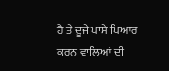ਹੈ ਤੇ ਦੂਜੇ ਪਾਸੇ ਪਿਆਰ ਕਰਨ ਵਾਲਿਆਂ ਦੀ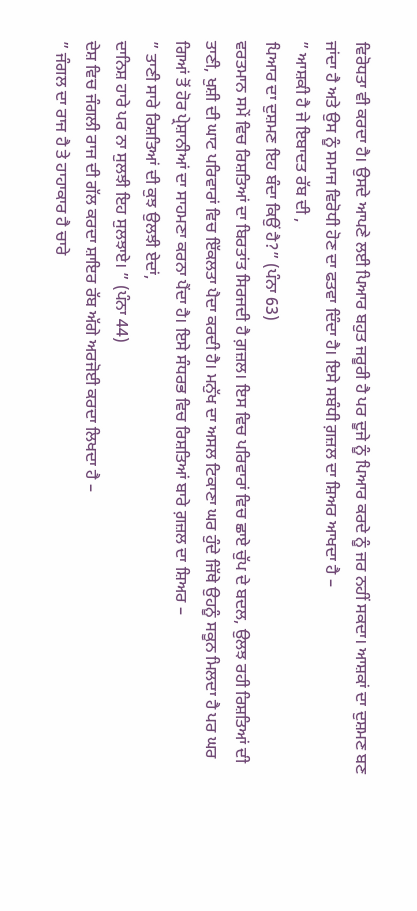ਵਿਰੋਧਤਾ ਵੀ ਕਰਦਾ ਹੈ। ਉਸਦੇ ਆਪਣੇ ਲਈ ਪਿਆਰ ਬਹੁਤ ਜਰੂਰੀ ਹੈ ਪਰ ਦੂਜੇ ਨੂੰ ਪਿਆਰ ਕਰਦੇ ਨੂੰ ਜਰ ਨਹੀਂ ਸਕਦਾ। ਆਸ਼ਕਾਂ ਦਾ ਦੁਸ਼ਮਣ ਬਣ ਜਾਂਦਾ ਹੈ ਅਤੇ ਉਸ ਨੂੰ ਸਮਾਜ ਵਿਰੋਧੀ ਹੋਣ ਦਾ ਫਤਵਾ ਦਿੰਦਾ ਹੈ। ਇਸੇ ਸਬੰਧੀ ਗ਼ਜ਼ਲ ਦਾ ਸ਼ਿਅਰ ਆਖਦਾ ਹੈ –
” ਆਸ਼ਕੀ ਹੈ ਜੇ ਇਬਾਦਤ ਰੱਬ ਦੀ ,
ਪਿਆਰ ਦਾ ਦੁਸ਼ਮਣ ਇਹ ਬੰਦਾ ਕਿਉਂ ਹੈ?” (ਪੰਨਾ 63)
ਵਰਤਮਾਨ ਸਮੇਂ ਵਿਚ ਰਿਸ਼ਤਿਆਂ ਦਾ ਬਿਰਤਾਂਤ ਸਿਰਜਦੀ ਹੈ ਗ਼ਜ਼ਲ। ਇਸ ਵਿਚ ਪਰਿਵਾਰਾਂ ਵਿਚ ਛਾਏ ਚੁੱਪ ਦੇ ਬਦਲ, ਉਲਝ ਰਹੀ ਰਿਸ਼ਤਿਆਂ ਦੀ ਤਾਣੀ, ਖੁਸ਼ੀ ਦੀ ਘਾਟ ਪਰਿਵਾਰਾਂ ਵਿਚ ਇੱਕਲਤਾ ਪੈਦਾ ਕਰਦੀ ਹੈ। ਮਨੁੱਖ ਦਾ ਅਸਲ ਟਿਕਾਣਾ ਘਰ ਹੁੰਦੇ ਜਿੱਥੇ ਉਹਨੂੰ ਸਕੂਨ ਮਿਲਦਾ ਹੈ ਪਰ ਘਰ ਗਿਆਂ ਤੋਂ ਹੋਰ ਪ੍ਰੇਸ਼ਾਨੀਆਂ ਦਾ ਸਾਹਮਣਾ ਕਰਨਾ ਪੈਂਦਾ ਹੈ। ਇਸੇ ਸੰਧਰਭ ਵਿਚ ਰਿਸ਼ਤਿਆਂ ਬਾਰੇ ਗ਼ਜ਼ਲ ਦਾ ਸ਼ਿਅਰ –
” ਤਾਣੀ ਸਾਰੇ ਰਿਸ਼ਤਿਆਂ ਦੀ ਕੁਝ ਉਲਝੀ ਏਦਾਂ,
ਦਾਨਿਸ਼ ਹਾਰੇ ਪਰ ਨਾ ਸੁਲਝੀ ਇਹ ਸੁਲਝਾਏ। ” (ਪੰਨਾ 44)
ਦੇਸ਼ ਵਿਚ ਜੰਗਲੀ ਰਾਜ ਦੀ ਗੱਲ ਕਰਦਾ ਸ਼ਾਇਰ ਰੱਬ ਅੱਗੇ ਅਰਜੋਈ ਕਰਦਾ ਲਿਖਦਾ ਹੈ –
” ਜੰਗਲ ਦਾ ਰਾਜ ਹੈ ਤੇ ਹਾਹਾਕਾਰ ਹੈ ਚਾਰੇ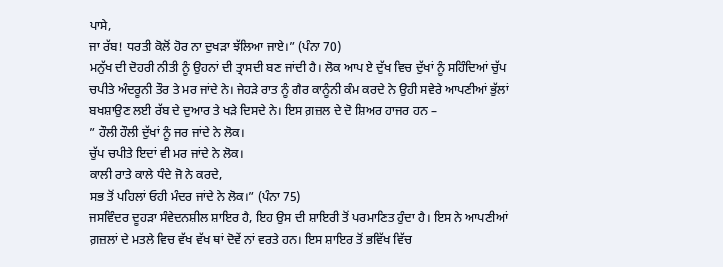ਪਾਸੇ,
ਜਾ ਰੱਬ! ਧਰਤੀ ਕੋਲੋਂ ਹੋਰ ਨਾ ਦੁਖੜਾ ਝੱਲਿਆ ਜਾਏ।” (ਪੰਨਾ 70)
ਮਨੁੱਖ ਦੀ ਦੋਹਰੀ ਨੀਤੀ ਨੂੰ ਉਹਨਾਂ ਦੀ ਤ੍ਰਾਸਦੀ ਬਣ ਜਾਂਦੀ ਹੈ। ਲੋਕ ਆਪ ਏ ਦੁੱਖ ਵਿਚ ਦੁੱਖਾਂ ਨੂੰ ਸਹਿੰਦਿਆਂ ਚੁੱਪ ਚਪੀਤੇ ਅੰਦਰੂਨੀ ਤੌਰ ਤੇ ਮਰ ਜਾਂਦੇ ਨੇ। ਜੇਹੜੇ ਰਾਤ ਨੂੰ ਗੈਰ ਕਾਨੂੰਨੀ ਕੰਮ ਕਰਦੇ ਨੇ ਉਹੀ ਸਵੇਰੇ ਆਪਣੀਆਂ ਭੁੱਲਾਂ ਬਖਸ਼ਾਉਣ ਲਈ ਰੱਬ ਦੇ ਦੁਆਰ ਤੇ ਖੜੇ ਦਿਸਦੇ ਨੇ। ਇਸ ਗ਼ਜ਼ਲ ਦੇ ਦੋ ਸ਼ਿਅਰ ਹਾਜਰ ਹਨ –
” ਹੌਲੀ ਹੌਲੀ ਦੁੱਖਾਂ ਨੂੰ ਜਰ ਜਾਂਦੇ ਨੇ ਲੋਕ।
ਚੁੱਪ ਚਪੀਤੇ ਇਦਾਂ ਵੀ ਮਰ ਜਾਂਦੇ ਨੇ ਲੋਕ।
ਕਾਲੀ ਰਾਤੇ ਕਾਲੇ ਧੰਦੇ ਜੋ ਨੇ ਕਰਦੇ,
ਸਭ ਤੋਂ ਪਹਿਲਾਂ ਓਹੀ ਮੰਦਰ ਜਾਂਦੇ ਨੇ ਲੋਕ।” (ਪੰਨਾ 75)
ਜਸਵਿੰਦਰ ਦੂਹੜਾ ਸੰਵੇਦਨਸ਼ੀਲ ਸ਼ਾਇਰ ਹੈ, ਇਹ ਉਸ ਦੀ ਸ਼ਾਇਰੀ ਤੋਂ ਪਰਮਾਣਿਤ ਹੁੰਦਾ ਹੈ। ਇਸ ਨੇ ਆਪਣੀਆਂ ਗ਼ਜ਼ਲਾਂ ਦੇ ਮਤਲੇ ਵਿਚ ਵੱਖ ਵੱਖ ਥਾਂ ਦੋਵੇਂ ਨਾਂ ਵਰਤੇ ਹਨ। ਇਸ ਸ਼ਾਇਰ ਤੋਂ ਭਵਿੱਖ ਵਿੱਚ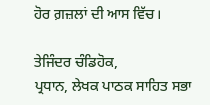ਹੋਰ ਗ਼ਜ਼ਲਾਂ ਦੀ ਆਸ ਵਿੱਚ।

ਤੇਜਿੰਦਰ ਚੰਡਿਹੋਕ,
ਪ੍ਰਧਾਨ, ਲੇਖਕ ਪਾਠਕ ਸਾਹਿਤ ਸਭਾ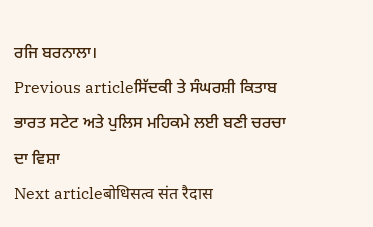ਰਜਿ ਬਰਨਾਲਾ।
Previous articleਸਿੱਦਕੀ ਤੇ ਸੰਘਰਸ਼ੀ ਕਿਤਾਬ ਭਾਰਤ ਸਟੇਟ ਅਤੇ ਪੁਲਿਸ ਮਹਿਕਮੇ ਲਈ ਬਣੀ ਚਰਚਾ ਦਾ ਵਿਸ਼ਾ
Next articleबोधिसत्व संत रैदास